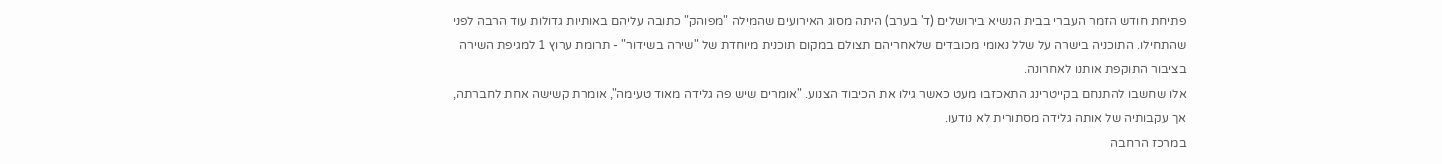פתיחת חודש הזמר העברי בבית הנשיא בירושלים (ד' בערב) היתה מסוג האירועים שהמילה "מפוהק" כתובה עליהם באותיות גדולות עוד הרבה לפני שהתחילו. התוכניה בישרה על שלל נאומי מכובדים שלאחריהם תצולם במקום תוכנית מיוחדת של "שירה בשידור" - תרומת ערוץ 1 למגיפת השירה בציבור התוקפת אותנו לאחרונה.
אלו שחשבו להתנחם בקייטרינג התאכזבו מעט כאשר גילו את הכיבוד הצנוע. "אומרים שיש פה גלידה מאוד טעימה", אומרת קשישה אחת לחברתה, אך עקבותיה של אותה גלידה מסתורית לא נודעו.
במרכז הרחבה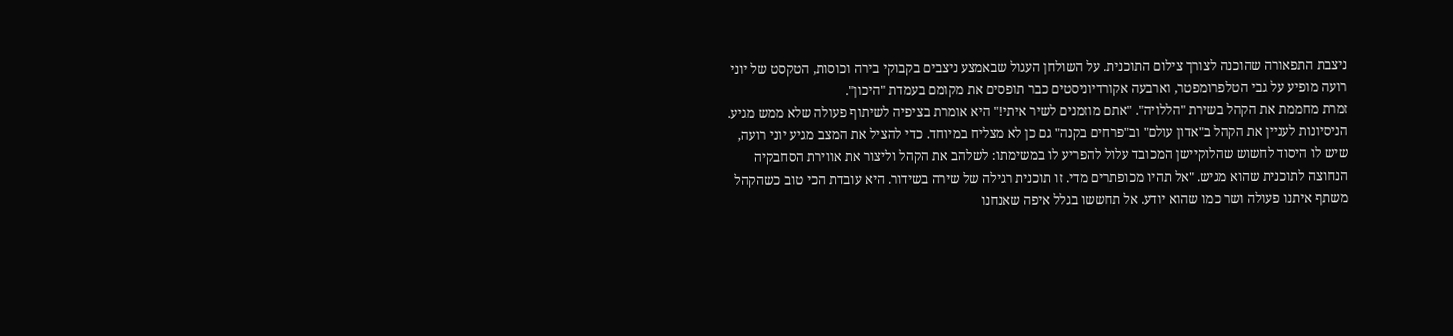ניצבת התפאורה שהוכנה לצורך צילום התוכנית. על השולחן העגול שבאמצע ניצבים בקבוקי בירה וכוסות, הטקסט של יוני רועה מופיע על גבי הטלפרומפטר, וארבעה אקורדיוניסטים כבר תופסים את מקומם בעמדת "היכון".
זמרת מחממת את הקהל בשירת "הללויה". "אתם מוזמנים לשיר איתי!" היא אומרת בציפיה לשיתוף פעולה שלא ממש מגיע. הניסיונות לעניין את הקהל ב"אדון עולם" וב"פרחים בקנה" גם כן לא מצליח במיוחד. כדי להציל את המצב מגיע יוני רועה, שיש לו היסוד לחשוש שהלוקיישן המכובד עלול להפריע לו במשימתו: לשלהב את הקהל וליצור את אווירת הסחבקיה הנחוצה לתוכנית שהוא מגיש. "אל תהיו מכופתרים מדי. זו תוכנית רגילה של שירה בשידור. היא עובדת הכי טוב כשהקהל משתף איתנו פעולה ושר כמו שהוא יודע. אל תחששו בגלל איפה שאנחנו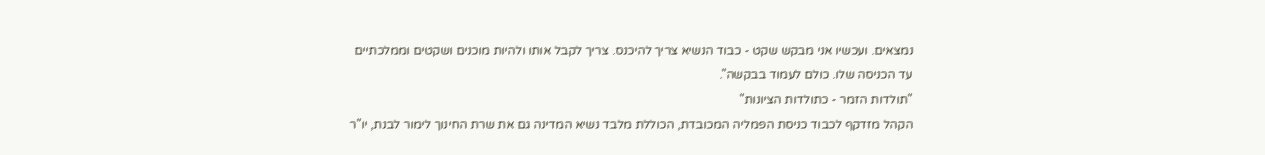נמצאים. ועכשיו אני מבקש שקט - כבוד הנשיא צריך להיכנס. צריך לקבל אותו ולהיות מוכנים ושקטים וממלכתיים עד הכניסה שלו. כולם לעמוד בבקשה".
"תולדות הזמר - כתולדות הציונות"
הקהל מזדקף לכבוד כניסת הפמליה המכובדת, הכוללת מלבד נשיא המדינה גם את שרת החינוך לימור לבנת, יו"ר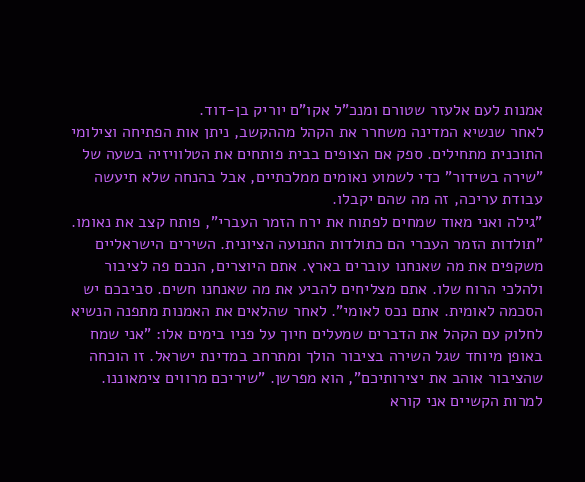אמנות לעם אלעזר שטורם ומנכ"ל אקו"ם יוריק בן-דוד.
לאחר שנשיא המדינה משחרר את הקהל מההקשב, ניתן אות הפתיחה וצילומי התוכנית מתחילים. ספק אם הצופים בבית פותחים את הטלוויזיה בשעה של "שירה בשידור" כדי לשמוע נאומים ממלכתיים, אבל בהנחה שלא תיעשה עבודת עריכה, זה מה שהם יקבלו.
"גילה ואני מאוד שמחים לפתוח את ירח הזמר העברי", פותח קצב את נאומו. "תולדות הזמר העברי הם כתולדות התנועה הציונית. השירים הישראליים משקפים את מה שאנחנו עוברים בארץ. אתם היוצרים, הנכם פה לציבור ולהלכי הרוח שלו. אתם מצליחים להביע את מה שאנחנו חשים. סביבכם יש הסכמה לאומית. אתם נכס לאומי". לאחר שהלאים את האמנות מתפנה הנשיא לחלוק עם הקהל את הדברים שמעלים חיוך על פניו בימים אלו: "אני שמח באופן מיוחד שגל השירה בציבור הולך ומתרחב במדינת ישראל. זו הוכחה שהציבור אוהב את יצירותיכם", הוא מפרשן. "שיריכם מרווים צימאוננו. למרות הקשיים אני קורא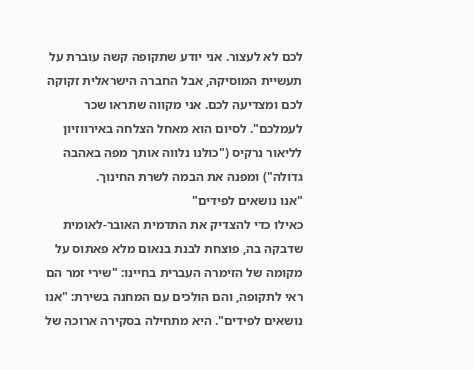לכם לא לעצור. אני יודע שתקופה קשה עוברת על תעשיית המוסיקה, אבל החברה הישראלית זקוקה לכם ומצדיעה לכם. אני מקווה שתראו שכר לעמלכם". לסיום הוא מאחל הצלחה באירווזיון לליאור נרקיס ("כולנו נלווה אותך מפה באהבה גדולה") ומפנה את הבמה לשרת החינוך.
"אנו נושאים לפידים"
כאילו כדי להצדיק את התדמית האובר-לאומית שדבקה בה, פוצחת לבנת בנאום מלא פאתוס על מקומה של הזימרה העברית בחיינו: "שירי זמר הם ראי לתקופה, והם הולכים עם המחנה בשירת: "אנו נושאים לפידים". היא מתחילה בסקירה ארוכה של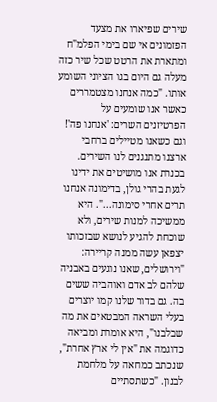שירים שפיארו את מצעד הפזמונים אי שם בימי הפלמ"ח ומתארת את הרטט שכל שיר כזה מעלה גם היום בגו הציוני השומע אותו. "כמה אנחנו מצטמררים כאשר אנו שומעים על הפרטיזנים השרים: 'אנחנו פה'! וגם כשאנו מטיילים ברחבי ארצנו מתנגנים לנו השירים. בכנרת אנו מושיטים את ידינו לגעת בהרי גולן, בדימונה אנחנו תרים אחרי סימונה...". היא ממשיכה למנות שירים, ולא שוכחת להגיע לנושא שבזכותו יצפאן עשה ממנה קריירה: "וירושלים, שאנו נוגעים באבניה שלהם לב אדם ואוהביה ששים בה. גם בדור שלנו קמו יוצרים בעלי השראה המבטאים את מה שבלבנו", היא אומרת ומביאה כדוגמה את "אין לי ארץ אחרת", שנכתב כמחאה על מלחמת לבנון. "כשתסתיים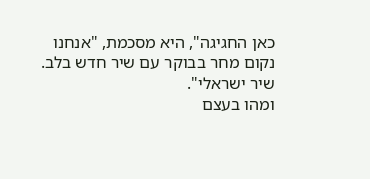כאן החגיגה", היא מסכמת, "אנחנו נקום מחר בבוקר עם שיר חדש בלב. שיר ישראלי".
ומהו בעצם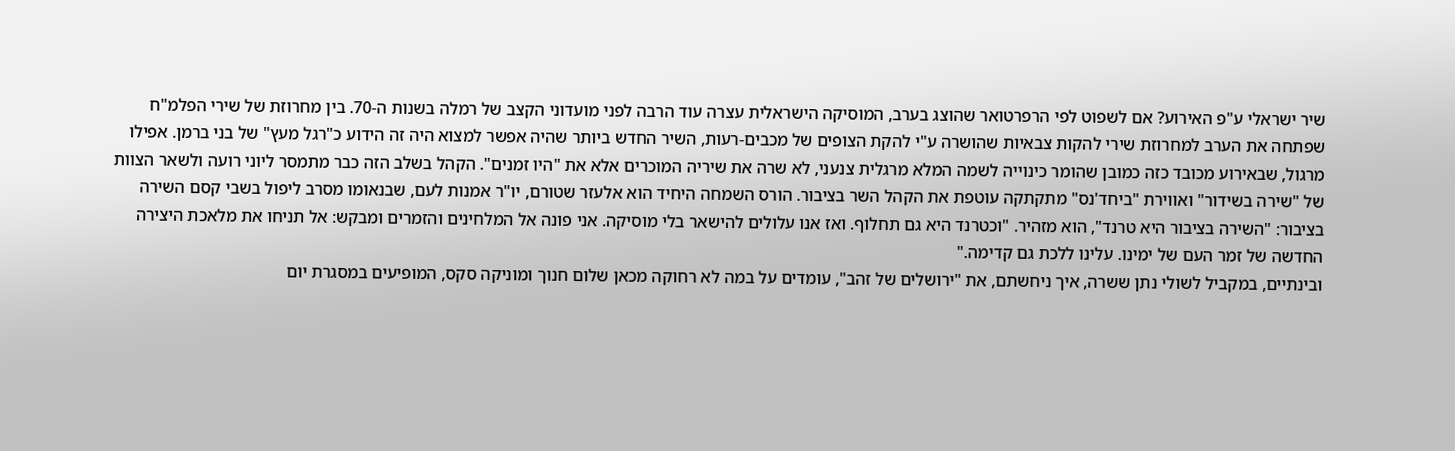שיר ישראלי ע"פ האירוע? אם לשפוט לפי הרפרטואר שהוצג בערב, המוסיקה הישראלית עצרה עוד הרבה לפני מועדוני הקצב של רמלה בשנות ה-70. בין מחרוזת של שירי הפלמ"ח שפתחה את הערב למחרוזת שירי להקות צבאיות שהושרה ע"י להקת הצופים של מכבים-רעות, השיר החדש ביותר שהיה אפשר למצוא היה זה הידוע כ"רגל מעץ" של בני ברמן. אפילו מרגול, שבאירוע מכובד כזה כמובן שהומר כינוייה לשמה המלא מרגלית צנעני, לא שרה את שיריה המוכרים אלא את "היו זמנים". הקהל בשלב הזה כבר מתמסר ליוני רועה ולשאר הצוות של "שירה בשידור" ואווירת "ביחד'נס" מתקתקה עוטפת את הקהל השר בציבור. הורס השמחה היחיד הוא אלעזר שטורם, יו"ר אמנות לעם, שבנאומו מסרב ליפול בשבי קסם השירה בציבור: "השירה בציבור היא טרנד", הוא מזהיר. "וכטרנד היא גם תחלוף. ואז אנו עלולים להישאר בלי מוסיקה. אני פונה אל המלחינים והזמרים ומבקש: אל תניחו את מלאכת היצירה החדשה של זמר העם של ימינו. עלינו ללכת גם קדימה."
ובינתיים, במקביל לשולי נתן ששרה, איך ניחשתם, את "ירושלים של זהב", עומדים על במה לא רחוקה מכאן שלום חנוך ומוניקה סקס, המופיעים במסגרת יום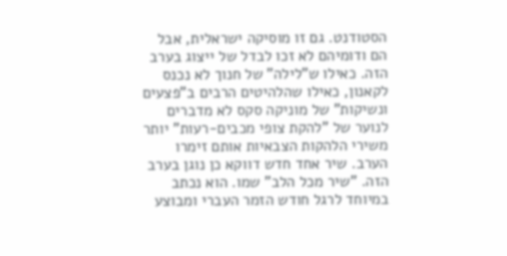הסטודנט. גם זו מוסיקה ישראלית, אבל הם ודומיהם לא זכו לבדל של ייצוג בערב הזה. כאילו ש"לילה" של חנוך לא נכנס לקאנון, כאילו שהלהיטים הרבים ב"פצעים ונשיקות" של מוניקה סקס לא מדברים לנוער של "להקת צופי מכבים-רעות" יותר משירי הלהקות הצבאיות אותם זימרו הערב. שיר אחד חדש דווקא כן נוגן בערב הזה. "שיר מכל הלב" שמו. הוא נכתב במיוחד לרגל חודש הזמר העברי ומבוצע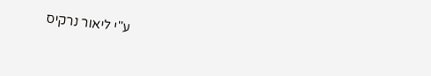ע"י ליאור נרקיס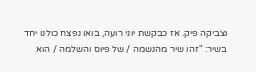וצביקה פיק. אז כבקשת יוני רועה, בואו נפצח כולנו יחד בשיר: "זהו שיר מהנשמה / של פיוס והשלמה / הוא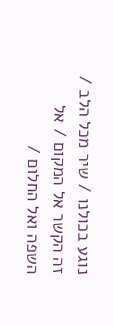נוגע בכולנו / שיר מכל הלב / זה הקשר אל המקום / אל השפה ואל החלום /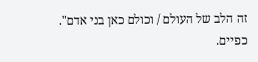זה הלב של העולם / וכולם כאן בני אדם". כפיים.